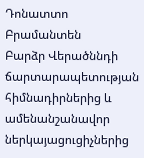Դոնատտո Բրամանտեն
Բարձր Վերածննդի ճարտարապետության հիմնադիրներից և ամենանշանավոր ներկայացուցիչներից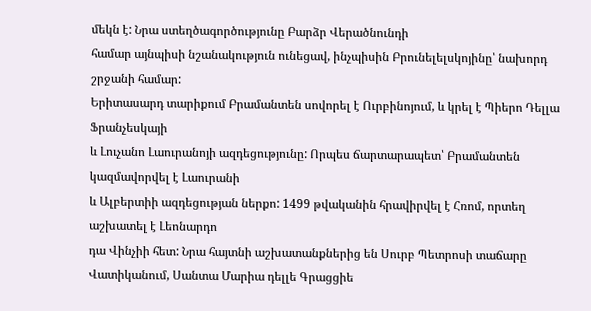մեկն է: Նրա ստեղծագործությունը Բարձր Վերածնունդի
համար այնպիսի նշանակություն ունեցավ, ինչպիսին Բրունելելսկոյինը՝ նախորդ շրջանի համար:
Երիտասարդ տարիքում Բրամանտեն սովորել է Ուրբինոյում, և կրել է Պիերո Դելլա Ֆրանչեսկայի
և Լուչանո Լաուրանոյի ազդեցությունը: Որպես ճարտարապետ՝ Բրամանտեն կազմավորվել է Լաուրանի
և Ալբերտիի ազդեցության ներքո: 1499 թվականին հրավիրվել է Հռոմ, որտեղ աշխատել է Լեոնարդո
դա Վինչիի հետ: Նրա հայտնի աշխատանքներից են Սուրբ Պետրոսի տաճարը Վատիկանում, Սանտա Մարիա դելլե Գրացցիե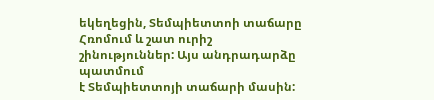եկեղեցին, Տեմպիետտոի տաճարը Հռոմում և շատ ուրիշ շինություններ: Այս անդրադարձը պատմում
է Տեմպիետտոյի տաճարի մասին: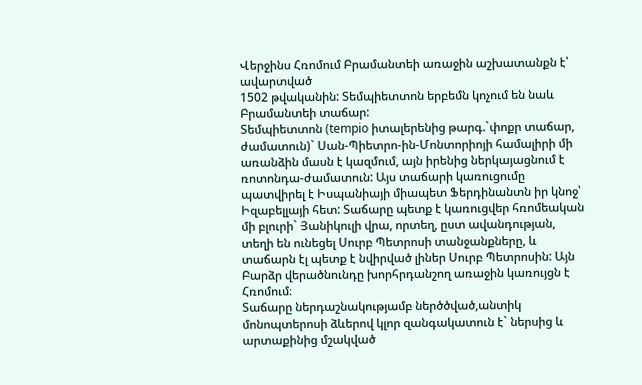Վերջինս Հռոմում Բրամանտեի առաջին աշխատանքն է՝ ավարտված
1502 թվականին: Տեմպիետտոն երբեմն կոչում են նաև Բրամանտեի տաճար:
Տեմպիետտոն (tempio իտալերենից թարգ.`փոքր տաճար, ժամատուն)` Սան-Պիետրո-ին-Մոնտորիոյի համալիրի մի առանձին մասն է կազմում, այն իրենից ներկայացնում է ռոտոնդա-ժամատուն: Այս տաճարի կառուցումը պատվիրել է Իսպանիայի միապետ Ֆերդինանտն իր կնոջ՝ Իզաբելլայի հետ: Տաճարը պետք է կառուցվեր հռոմեական մի բլուրի` Յանիկուլի վրա, որտեղ, ըստ ավանդության, տեղի են ունեցել Սուրբ Պետրոսի տանջանքները, և տաճարն էլ պետք է նվիրված լիներ Սուրբ Պետրոսին: Այն Բարձր վերածնունդը խորհրդանշող առաջին կառույցն է Հռոմում։
Տաճարը ներդաշնակությամբ ներծծված,անտիկ մոնոպտերոսի ձևերով կլոր զանգակատուն է` ներսից և արտաքինից մշակված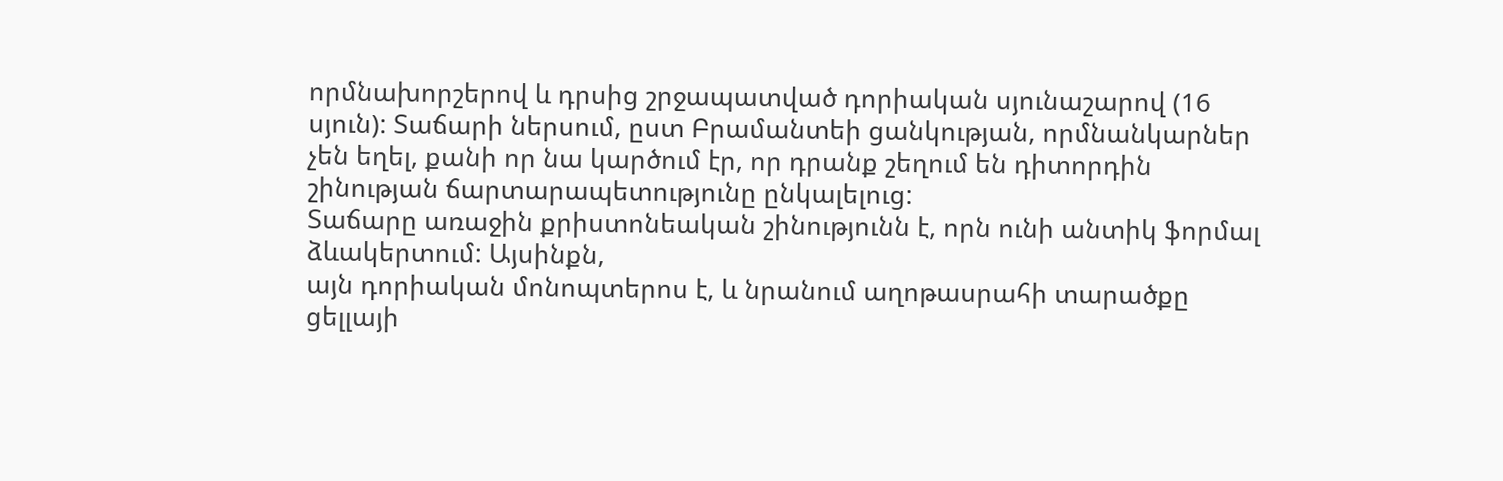որմնախորշերով և դրսից շրջապատված դորիական սյունաշարով (16 սյուն): Տաճարի ներսում, ըստ Բրամանտեի ցանկության, որմնանկարներ չեն եղել, քանի որ նա կարծում էր, որ դրանք շեղում են դիտորդին շինության ճարտարապետությունը ընկալելուց:
Տաճարը առաջին քրիստոնեական շինությունն է, որն ունի անտիկ ֆորմալ ձևակերտում: Այսինքն,
այն դորիական մոնոպտերոս է, և նրանում աղոթասրահի տարածքը ցելլայի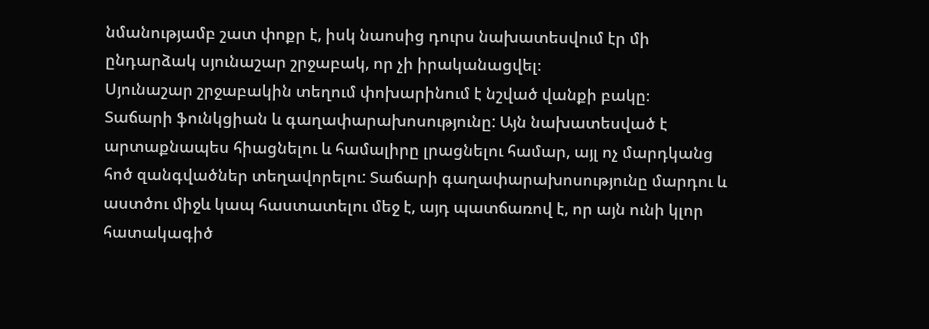նմանությամբ շատ փոքր է, իսկ նաոսից դուրս նախատեսվում էր մի
ընդարձակ սյունաշար շրջաբակ, որ չի իրականացվել։
Սյունաշար շրջաբակին տեղում փոխարինում է նշված վանքի բակը։
Տաճարի ֆունկցիան և գաղափարախոսությունը: Այն նախատեսված է արտաքնապես հիացնելու և համալիրը լրացնելու համար, այլ ոչ մարդկանց հոծ զանգվածներ տեղավորելու: Տաճարի գաղափարախոսությունը մարդու և աստծու միջև կապ հաստատելու մեջ է, այդ պատճառով է, որ այն ունի կլոր հատակագիծ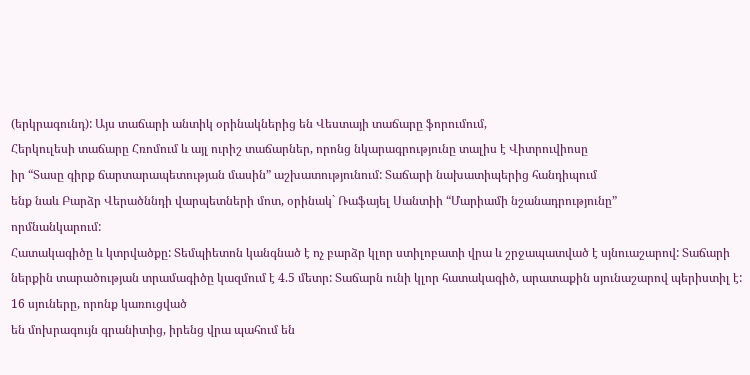(երկրագունդ): Այս տաճարի անտիկ օրինակներից են Վեստայի տաճարը ֆորումում,
Հերկուլեսի տաճարը Հռոմում և այլ ուրիշ տաճարներ, որոնց նկարագրությունը տալիս է Վիտրուվիոսը
իր “Տասը գիրք ճարտարապետության մասին” աշխատությունում: Տաճարի նախատիպերից հանդիպում
ենք նաև Բարձր Վերածննդի վարպետների մոտ, օրինակ` Ռաֆայել Սանտիի “Մարիամի նշանադրությունը”
որմնանկարում:
Հատակագիծը և կտրվածքը: Տեմպիետոն կանգնած է ոչ բարձր կլոր ստիլոբատի վրա և շրջապատված է սյնուաշարով: Տաճարի ներքին տարածության տրամագիծը կազմում է 4.5 մետր: Տաճարն ունի կլոր հատակագիծ, արատաքին սյունաշարով պերիստիլ է: 16 սյուները, որոնք կառուցված
են մոխրագույն գրանիտից, իրենց վրա պահում են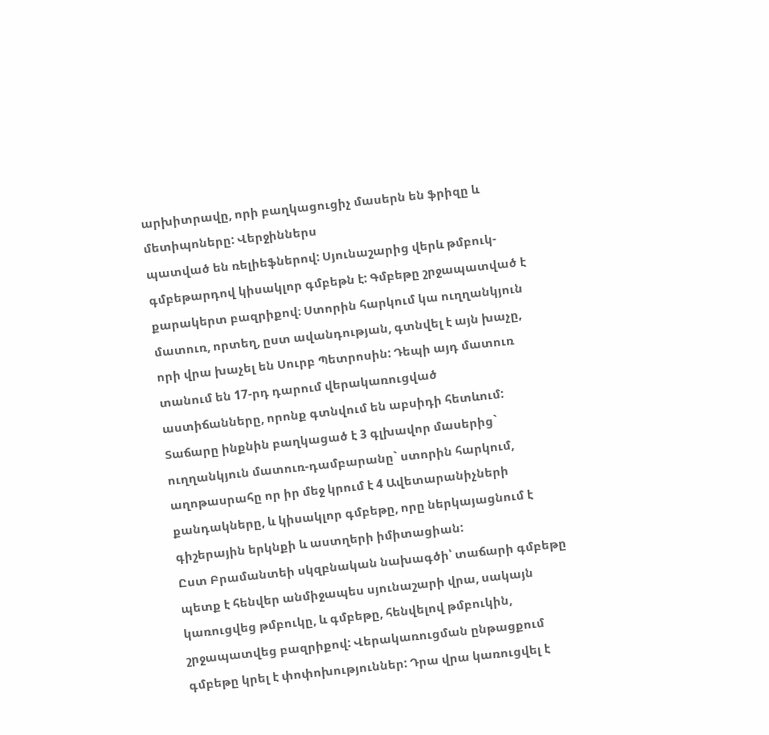արխիտրավը, որի բաղկացուցիչ մասերն են ֆրիզը և մետիպոները: Վերջիններս
պատված են ռելիեֆներով: Սյունաշարից վերև թմբուկ-գմբեթարդով կիսակլոր գմբեթն է: Գմբեթը շրջապատված է քարակերտ բազրիքով։ Ստորին հարկում կա ուղղանկյուն մատուռ, որտեղ, ըստ ավանդության, գտնվել է այն խաչը, որի վրա խաչել են Սուրբ Պետրոսին: Դեպի այդ մատուռ տանում են 17-րդ դարում վերակառուցված
աստիճանները, որոնք գտնվում են աբսիդի հետևում: Տաճարը ինքնին բաղկացած է 3 գլխավոր մասերից` ուղղանկյուն մատուռ-դամբարանը` ստորին հարկում, աղոթասրահը որ իր մեջ կրում է 4 Ավետարանիչների քանդակները, և կիսակլոր գմբեթը, որը ներկայացնում է գիշերային երկնքի և աստղերի իմիտացիան:
Ըստ Բրամանտեի սկզբնական նախագծի՝ տաճարի գմբեթը պետք է հենվեր անմիջապես սյունաշարի վրա, սակայն կառուցվեց թմբուկը, և գմբեթը, հենվելով թմբուկին, շրջապատվեց բազրիքով: Վերակառուցման ընթացքում գմբեթը կրել է փոփոխություններ: Դրա վրա կառուցվել է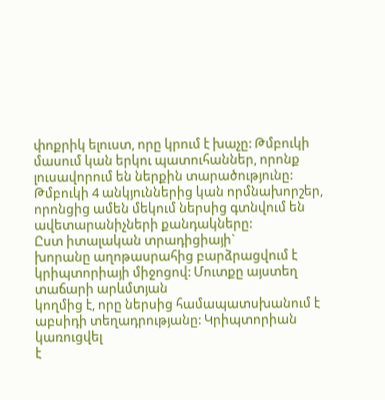փոքրիկ ելուստ, որը կրում է խաչը: Թմբուկի մասում կան երկու պատուհաններ, որոնք լուսավորում են ներքին տարածությունը: Թմբուկի 4 անկյուններից կան որմնախորշեր, որոնցից ամեն մեկում ներսից գտնվում են ավետարանիչների քանդակները:
Ըստ իտալական տրադիցիայի`
խորանը աղոթասրահից բարձրացվում է կրիպտորիայի միջոցով: Մուտքը այստեղ տաճարի արևմտյան
կողմից է, որը ներսից համապատսխանում է աբսիդի տեղադրությանը: Կրիպտորիան կառուցվել
է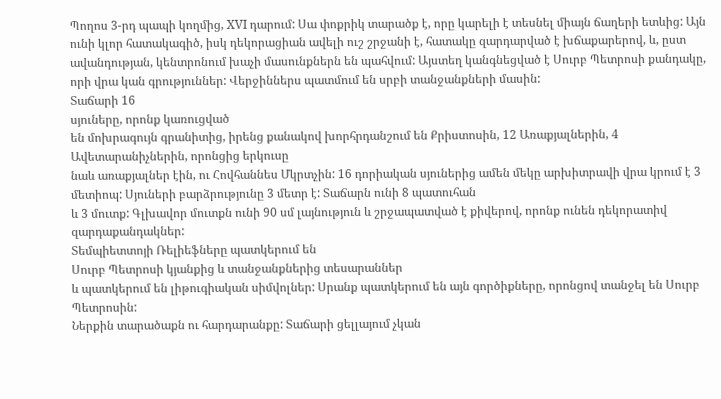Պողոս 3-րդ պապի կողմից, XVI դարում: Սա փոքրիկ տարածք է, որը կարելի է տեսնել միայն ճաղերի ետևից: Այն ունի կլոր հատակագիծ, իսկ դեկորացիան ավելի ուշ շրջանի է, հատակը զարդարված է խճաքարերով, և, ըստ ավանդության, կենտրոնում խաչի մասունքներն են պահվում: Այստեղ կանգնեցված է Սուրբ Պետրոսի քանդակը, որի վրա կան գրություններ: Վերջիններս պատմում են սրբի տանջանքների մասին:
Տաճարի 16
սյուները, որոնք կառուցված
են մոխրագույն գրանիտից, իրենց քանակով խորհրդանշում են Քրիստոսին, 12 Առաքյալներին, 4 Ավետարանիչներին, որոնցից երկուսը
նաև առաքյալներ էին, ու Հովհաննես Մկրտչին: 16 դորիական սյուներից ամեն մեկը արխիտրավի վրա կրում է 3 մետիոպ: Սյուների բարձրությունը 3 մետր է: Տաճարն ունի 8 պատուհան
և 3 մուտք: Գլխավոր մուտքն ունի 90 սմ լայնություն և շրջապատված է քիվերով, որոնք ունեն դեկորատիվ
զարդաքանդակներ:
Տեմպիետտոյի Ռելիեֆները պատկերում են
Սուրբ Պետրոսի կյանքից և տանջանքներից տեսարաններ
և պատկերում են լիթուգիական սիմվոլներ: Սրանք պատկերում են այն գործիքները, որոնցով տանջել են Սուրբ Պետրոսին:
Ներքին տարածաքն ու հարդարանքը: Տաճարի ցելլայում չկան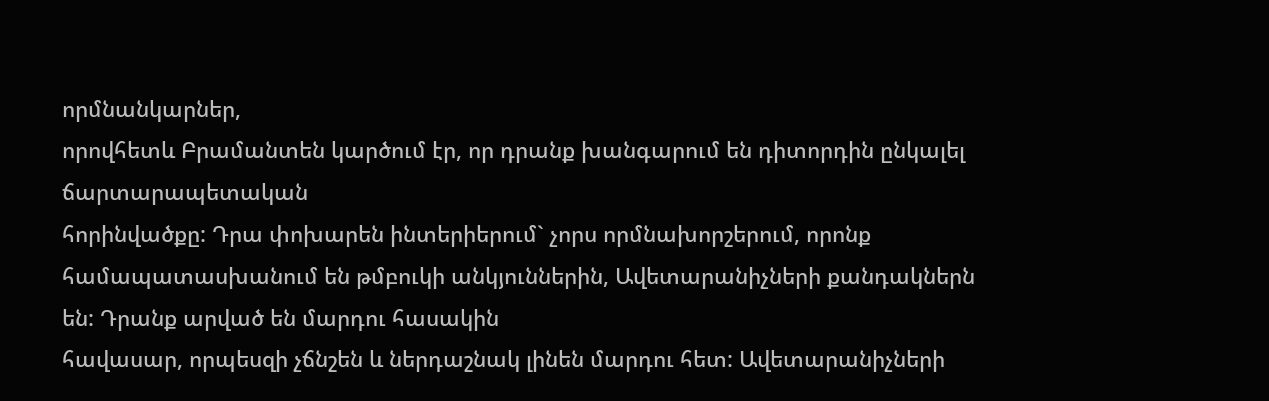որմնանկարներ,
որովհետև Բրամանտեն կարծում էր, որ դրանք խանգարում են դիտորդին ընկալել ճարտարապետական
հորինվածքը: Դրա փոխարեն ինտերիերում` չորս որմնախորշերում, որոնք համապատասխանում են թմբուկի անկյուններին, Ավետարանիչների քանդակներն են: Դրանք արված են մարդու հասակին
հավասար, որպեսզի չճնշեն և ներդաշնակ լինեն մարդու հետ: Ավետարանիչների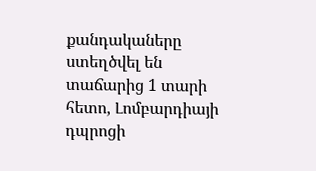քանդակաները ստեղծվել են տաճարից 1 տարի հետո, Լոմբարդիայի դպրոցի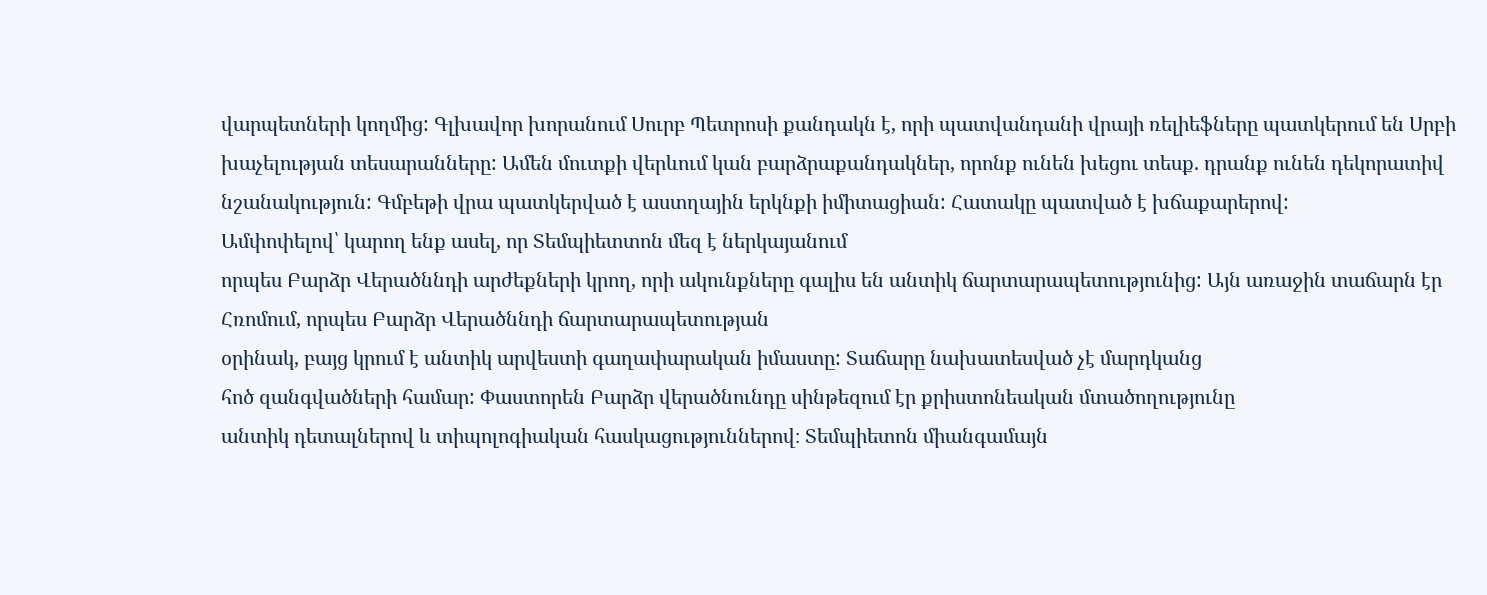վարպետների կողմից: Գլխավոր խորանում Սուրբ Պետրոսի քանդակն է, որի պատվանդանի վրայի ռելիեֆները պատկերում են Սրբի խաչելության տեսարանները: Ամեն մուտքի վերևում կան բարձրաքանդակներ, որոնք ունեն խեցու տեսք. դրանք ունեն դեկորատիվ նշանակություն: Գմբեթի վրա պատկերված է աստղային երկնքի իմիտացիան: Հատակը պատված է խճաքարերով:
Ամփոփելով՝ կարող ենք ասել, որ Տեմպիետտոն մեզ է ներկայանում
որպես Բարձր Վերածննդի արժեքների կրող, որի ակունքները գալիս են անտիկ ճարտարապետությունից: Այն առաջին տաճարն էր
Հռոմում, որպես Բարձր Վերածննդի ճարտարապետության
օրինակ, բայց կրում է անտիկ արվեստի գաղափարական իմաստը: Տաճարը նախատեսված չէ մարդկանց
հոծ զանգվածների համար: Փաստորեն Բարձր վերածնունդը սինթեզում էր քրիստոնեական մտածողությունը
անտիկ դետալներով և տիպոլոգիական հասկացություններով։ Տեմպիետոն միանգամայն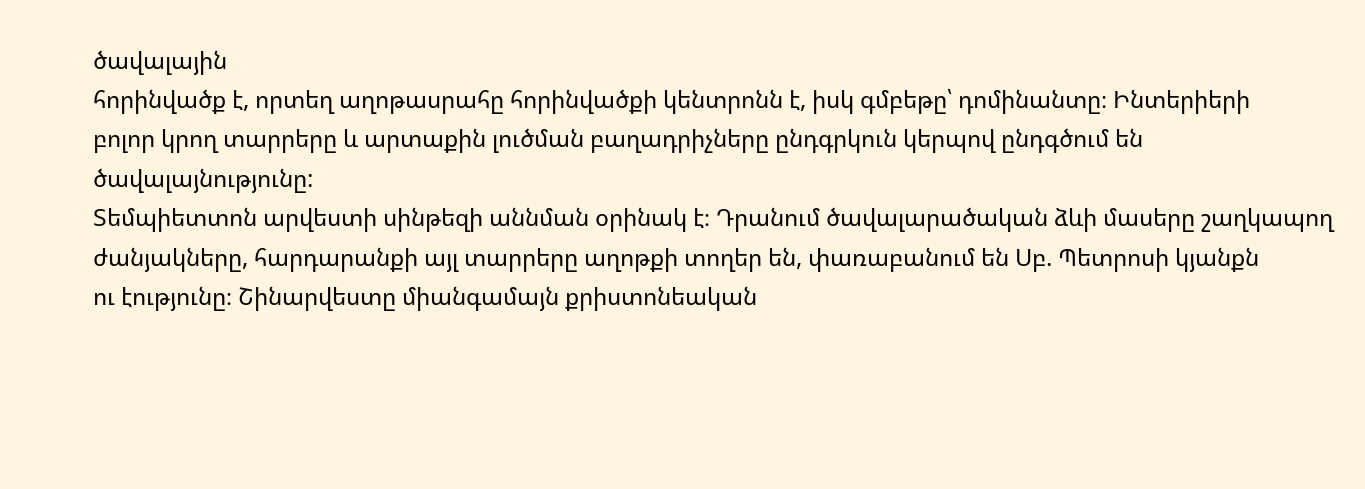ծավալային
հորինվածք է, որտեղ աղոթասրահը հորինվածքի կենտրոնն է, իսկ գմբեթը՝ դոմինանտը։ Ինտերիերի
բոլոր կրող տարրերը և արտաքին լուծման բաղադրիչները ընդգրկուն կերպով ընդգծում են ծավալայնությունը:
Տեմպիետտոն արվեստի սինթեզի աննման օրինակ է։ Դրանում ծավալարածական ձևի մասերը շաղկապող
ժանյակները, հարդարանքի այլ տարրերը աղոթքի տողեր են, փառաբանում են Սբ. Պետրոսի կյանքն
ու էությունը։ Շինարվեստը միանգամայն քրիստոնեական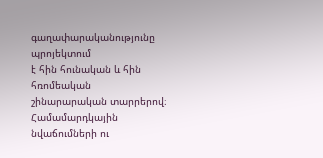գաղափարականությունը պրոյեկտում
է հին հունական և հին հռոմեական շինարարական տարրերով։ Համամարդկային նվաճումների ու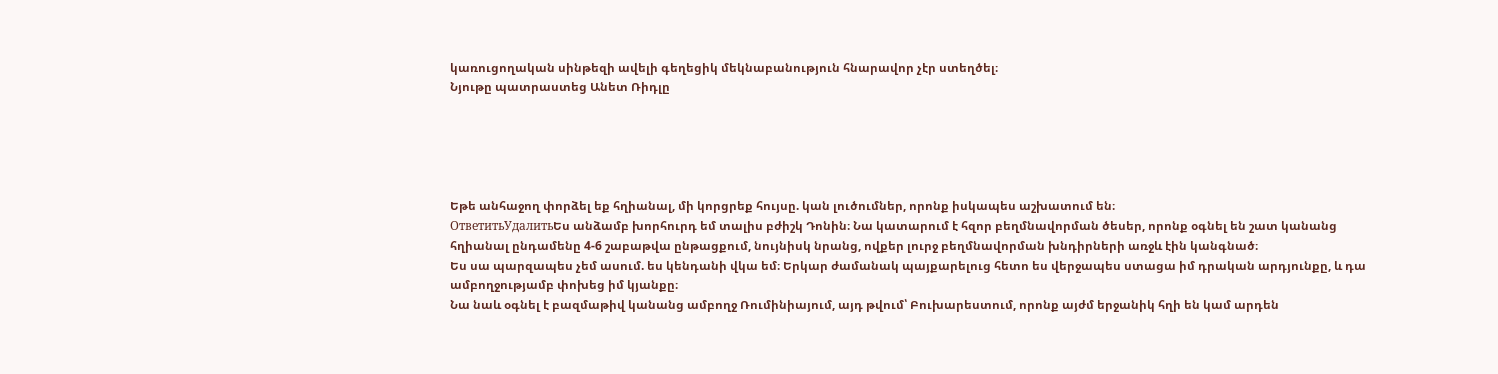կառուցողական սինթեզի ավելի գեղեցիկ մեկնաբանություն հնարավոր չէր ստեղծել։
Նյութը պատրաստեց Անետ Ռիդլը





Եթե անհաջող փորձել եք հղիանալ, մի կորցրեք հույսը. կան լուծումներ, որոնք իսկապես աշխատում են։
ОтветитьУдалитьԵս անձամբ խորհուրդ եմ տալիս բժիշկ Դոնին։ Նա կատարում է հզոր բեղմնավորման ծեսեր, որոնք օգնել են շատ կանանց հղիանալ ընդամենը 4-6 շաբաթվա ընթացքում, նույնիսկ նրանց, ովքեր լուրջ բեղմնավորման խնդիրների առջև էին կանգնած։
Ես սա պարզապես չեմ ասում. ես կենդանի վկա եմ։ Երկար ժամանակ պայքարելուց հետո ես վերջապես ստացա իմ դրական արդյունքը, և դա ամբողջությամբ փոխեց իմ կյանքը։
Նա նաև օգնել է բազմաթիվ կանանց ամբողջ Ռումինիայում, այդ թվում՝ Բուխարեստում, որոնք այժմ երջանիկ հղի են կամ արդեն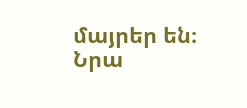մայրեր են։
Նրա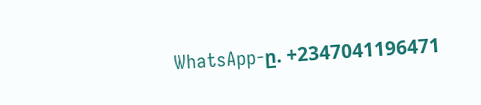WhatsApp-ը. +2347041196471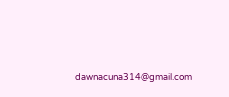dawnacuna314@gmail.com